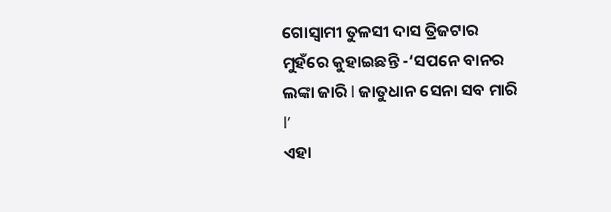ଗୋସ୍ବାମୀ ତୁଳସୀ ଦାସ ତ୍ରିଜଟାର ମୁହଁରେ କୁହାଇଛନ୍ତି -‘ସପନେ ବାନର ଲଙ୍କା ଜାରି l ଜାତୁଧାନ ସେନା ସବ ମାରି l’
ଏହା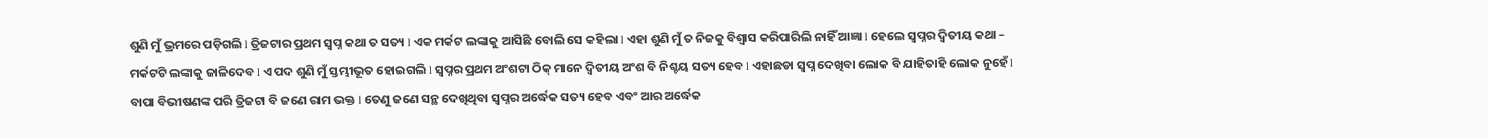ଶୁଣି ମୁଁ ଭ୍ରମରେ ପଡ଼ିଗଲି l ତ୍ରିଜଟାର ପ୍ରଥମ ସ୍ବପ୍ନ କଥା ତ ସତ୍ୟ l ଏକ ମର୍କଟ ଲଙ୍କାକୁ ଆସିଛି ବୋଲି ସେ କହିଲା l ଏହା ଶୁଣି ମୁଁ ତ ନିଜକୁ ବିଶ୍ୱାସ କରିପାରିଲି ନାହିଁ ଆଜ୍ଞା l ହେଲେ ସ୍ବପ୍ନର ଦ୍ୱିତୀୟ କଥା – ମର୍କଟଟି ଲଙ୍କାକୁ ଜାଳିଦେବ l ଏ ପଦ ଶୁଣି ମୁଁ ସ୍ତମ୍ଭୀଭୂତ ହୋଇଗଲି l ସ୍ବପ୍ନର ପ୍ରଥମ ଅଂଶଟା ଠିକ୍ ମାନେ ଦ୍ୱିତୀୟ ଅଂଶ ବି ନିଶ୍ଚୟ ସତ୍ୟ ହେବ l ଏହାଛଡା ସ୍ବପ୍ନ ଦେଖିବା ଲୋକ ବି ଯାହିତାହି ଲୋକ ନୁହେଁ l ବାପା ବିଭୀଷଣଙ୍କ ପରି ତ୍ରିଜଟା ବି ଜଣେ ରାମ ଭକ୍ତ l ତେଣୁ ଜଣେ ସନ୍ଥ ଦେଖିଥିବା ସ୍ବପ୍ନର ଅର୍ଦ୍ଧେକ ସତ୍ୟ ହେବ ଏବଂ ଆର ଅର୍ଦ୍ଧେକ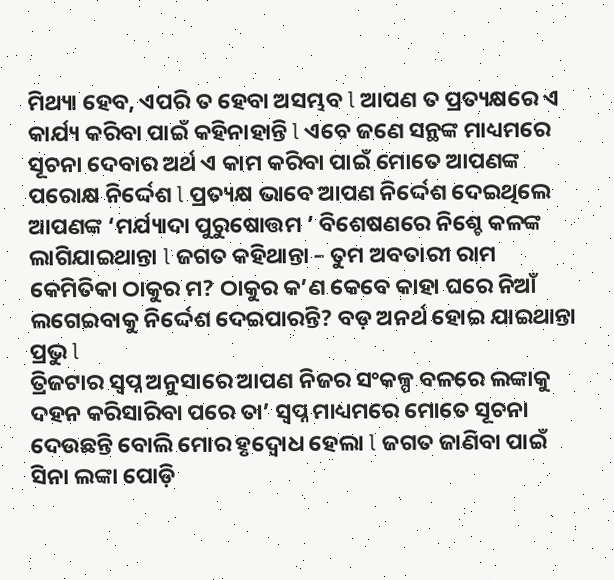ମିଥ୍ୟା ହେବ, ଏପରି ତ ହେବା ଅସମ୍ଭବ l ଆପଣ ତ ପ୍ରତ୍ୟକ୍ଷରେ ଏ କାର୍ଯ୍ୟ କରିବା ପାଇଁ କହିନାହାନ୍ତି l ଏବେ ଜଣେ ସନ୍ଥଙ୍କ ମାଧ୍ୟମରେ ସୂଚନା ଦେବାର ଅର୍ଥ ଏ କାମ କରିବା ପାଇଁ ମୋତେ ଆପଣଙ୍କ ପରୋକ୍ଷ ନିର୍ଦ୍ଦେଶ l ପ୍ରତ୍ୟକ୍ଷ ଭାବେ ଆପଣ ନିର୍ଦ୍ଦେଶ ଦେଇଥିଲେ ଆପଣଙ୍କ ‘ମର୍ଯ୍ୟାଦା ପୁରୁଷୋତ୍ତମ ’ ବିଶେଷଣରେ ନିଶ୍ଚେ କଳଙ୍କ ଲାଗିଯାଇଥାନ୍ତା l ଜଗତ କହିଥାନ୍ତା – ତୁମ ଅବତାରୀ ରାମ କେମିତିକା ଠାକୁର ମ? ଠାକୁର କ’ଣ କେବେ କାହା ଘରେ ନିଆଁ ଲଗେଇବାକୁ ନିର୍ଦ୍ଦେଶ ଦେଇପାରନ୍ତି? ବଡ଼ ଅନର୍ଥ ହୋଇ ଯାଇଥାନ୍ତା ପ୍ରଭୁ l
ତ୍ରିଜଟାର ସ୍ବପ୍ନ ଅନୁସାରେ ଆପଣ ନିଜର ସଂକଳ୍ପ ବଳରେ ଲଙ୍କାକୁ ଦହନ କରିସାରିବା ପରେ ତା’ ସ୍ବପ୍ନ ମାଧ୍ୟମରେ ମୋତେ ସୂଚନା ଦେଉଛନ୍ତି ବୋଲି ମୋର ହୃଦ୍ବୋଧ ହେଲା l ଜଗତ ଜାଣିବା ପାଇଁ ସିନା ଲଙ୍କା ପୋଡ଼ି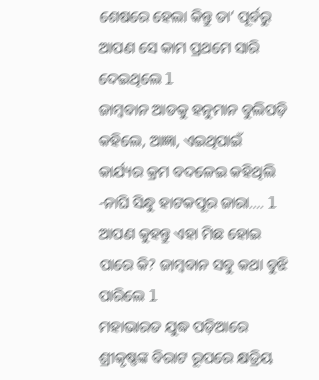ଶେଷରେ ହେଲା କିନ୍ତୁ ତା’ ପୂର୍ବରୁ ଆପଣ ସେ କାମ ପ୍ରଥମେ ସାରି ଦେଇଥିଲେ l
ଜାମ୍ବବାନ ଆଡକୁ ହନୁମାନ ବୁଲିପଡ଼ି କହିଲେ, ଆଜ୍ଞା, ଏଇଥିପାଇଁ କାର୍ଯ୍ୟର କ୍ରମ ବଦଳେଇ କହିଥିଲି -ନାଘି ସିନ୍ଧୁ ହାଟକପୂର ଜାରା…. l ଆପଣ କୁହନ୍ତୁ ଏହା ମିଛ ହୋଇ ପାରେ କି? ଜାମ୍ବବାନ ସବୁ କଥା ବୁଝି ପାରିଲେ l
ମହାଭାରତ ଯୁଦ୍ଧ ପଡ଼ିଆରେ ଶ୍ରୀକୃଷ୍ଣଙ୍କ ବିରାଟ ରୂପରେ କ୍ଷତ୍ରିୟ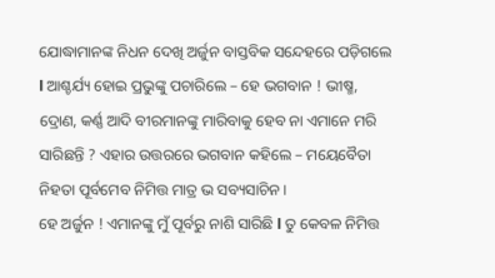ଯୋଦ୍ଧାମାନଙ୍କ ନିଧନ ଦେଖି ଅର୍ଜୁନ ବାସ୍ତବିକ ସନ୍ଦେହରେ ପଡ଼ିଗଲେ l ଆଶ୍ଚର୍ଯ୍ୟ ହୋଇ ପ୍ରଭୁଙ୍କୁ ପଚାରିଲେ – ହେ ଭଗବାନ ! ଭୀଷ୍ମ, ଦ୍ରୋଣ, କର୍ଣ୍ଣ ଆଦି ବୀରମାନଙ୍କୁ ମାରିବାକୁ ହେବ ନା ଏମାନେ ମରି ସାରିଛନ୍ତି ? ଏହାର ଉତ୍ତରରେ ଭଗବାନ କହିଲେ – ମୟେବୈତା ନିହତା ପୂର୍ବମେବ ନିମିତ୍ତ ମାତ୍ର ଭ ସବ୍ୟସାଚିନ।
ହେ ଅର୍ଜୁନ ! ଏମାନଙ୍କୁ ମୁଁ ପୂର୍ବରୁ ନାଶି ସାରିଛି l ତୁ କେବଳ ନିମିତ୍ତ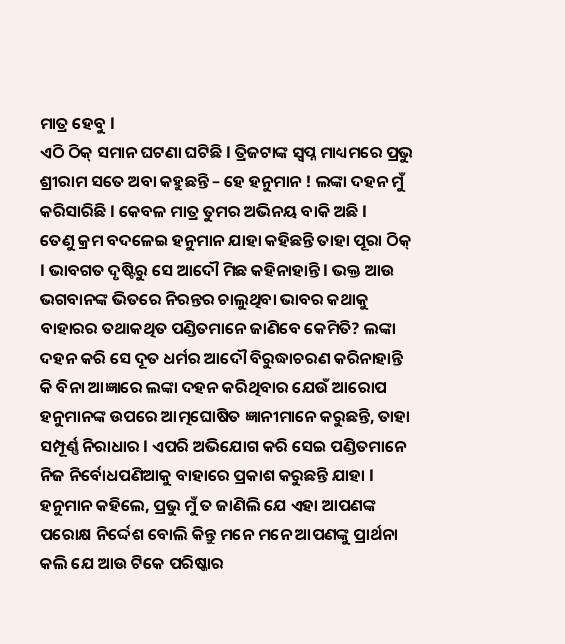ମାତ୍ର ହେବୁ l
ଏଠି ଠିକ୍ ସମାନ ଘଟଣା ଘଟିଛି l ତ୍ରିଜଟାଙ୍କ ସ୍ବପ୍ନ ମାଧ୍ୟମରେ ପ୍ରଭୁ ଶ୍ରୀରାମ ସତେ ଅବା କହୁଛନ୍ତି – ହେ ହନୁମାନ ! ଲଙ୍କା ଦହନ ମୁଁ କରିସାରିଛି l କେବଳ ମାତ୍ର ତୁମର ଅଭିନୟ ବାକି ଅଛି l
ତେଣୁ କ୍ରମ ବଦଳେଇ ହନୁମାନ ଯାହା କହିଛନ୍ତି ତାହା ପୂରା ଠିକ୍ l ଭାବଗତ ଦୃଷ୍ଟିରୁ ସେ ଆଦୌ ମିଛ କହିନାହାନ୍ତି l ଭକ୍ତ ଆଉ ଭଗବାନଙ୍କ ଭିତରେ ନିରନ୍ତର ଚାଲୁଥିବା ଭାବର କଥାକୁ ବାହାରର ତଥାକଥିତ ପଣ୍ଡିତମାନେ ଜାଣିବେ କେମିତି? ଲଙ୍କା ଦହନ କରି ସେ ଦୂତ ଧର୍ମର ଆଦୌ ବିରୁଦ୍ଧାଚରଣ କରିନାହାନ୍ତି କି ବିନା ଆଜ୍ଞାରେ ଲଙ୍କା ଦହନ କରିଥିବାର ଯେଉଁ ଆରୋପ ହନୁମାନଙ୍କ ଉପରେ ଆତ୍ମଘୋଷିତ ଜ୍ଞାନୀମାନେ କରୁଛନ୍ତି, ତାହା ସମ୍ପୂର୍ଣ୍ଣ ନିରାଧାର l ଏପରି ଅଭିଯୋଗ କରି ସେଇ ପଣ୍ଡିତମାନେ ନିଜ ନିର୍ବୋଧପଣିଆକୁ ବାହାରେ ପ୍ରକାଶ କରୁଛନ୍ତି ଯାହା l
ହନୁମାନ କହିଲେ, ପ୍ରଭୁ ମୁଁ ତ ଜାଣିଲି ଯେ ଏହା ଆପଣଙ୍କ ପରୋକ୍ଷ ନିର୍ଦ୍ଦେଶ ବୋଲି କିନ୍ତୁ ମନେ ମନେ ଆପଣଙ୍କୁ ପ୍ରାର୍ଥନା କଲି ଯେ ଆଉ ଟିକେ ପରିଷ୍କାର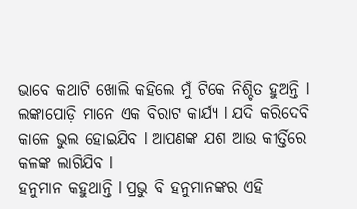ଭାବେ କଥାଟି ଖୋଲି କହିଲେ ମୁଁ ଟିକେ ନିଶ୍ଚିତ ହୁଅନ୍ତି l ଲଙ୍କାପୋଡ଼ି ମାନେ ଏକ ବିରାଟ କାର୍ଯ୍ୟ l ଯଦି କରିଦେବି କାଳେ ଭୁଲ ହୋଇଯିବ l ଆପଣଙ୍କ ଯଶ ଆଉ କୀର୍ତ୍ତିରେ କଳଙ୍କ ଲାଗିଯିବ l
ହନୁମାନ କହୁଥାନ୍ତି l ପ୍ରଭୁ ବି ହନୁମାନଙ୍କର ଏହି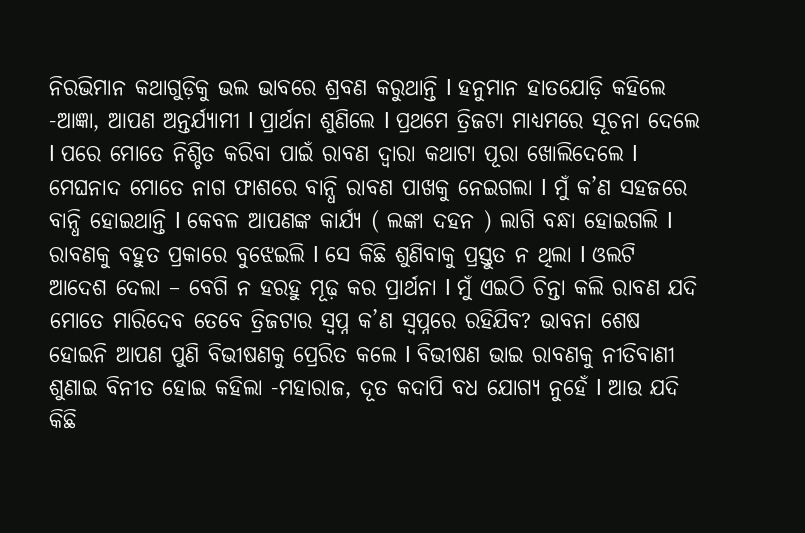ନିରଭିମାନ କଥାଗୁଡ଼ିକୁ ଭଲ ଭାବରେ ଶ୍ରବଣ କରୁଥାନ୍ତି l ହନୁମାନ ହାତଯୋଡ଼ି କହିଲେ -ଆଜ୍ଞା, ଆପଣ ଅନ୍ତର୍ଯ୍ୟାମୀ l ପ୍ରାର୍ଥନା ଶୁଣିଲେ l ପ୍ରଥମେ ତ୍ରିଜଟା ମାଧ୍ୟମରେ ସୂଚନା ଦେଲେ l ପରେ ମୋତେ ନିଶ୍ଚିତ କରିବା ପାଇଁ ରାବଣ ଦ୍ୱାରା କଥାଟା ପୂରା ଖୋଲିଦେଲେ l ମେଘନାଦ ମୋତେ ନାଗ ଫାଶରେ ବାନ୍ଧି ରାବଣ ପାଖକୁ ନେଇଗଲା l ମୁଁ କ’ଣ ସହଜରେ ବାନ୍ଧି ହୋଇଥାନ୍ତି l କେବଳ ଆପଣଙ୍କ କାର୍ଯ୍ୟ ( ଲଙ୍କା ଦହନ ) ଲାଗି ବନ୍ଧା ହୋଇଗଲି l ରାବଣକୁ ବହୁତ ପ୍ରକାରେ ବୁଝେଇଲି l ସେ କିଛି ଶୁଣିବାକୁ ପ୍ରସ୍ତୁତ ନ ଥିଲା l ଓଲଟି ଆଦେଶ ଦେଲା – ବେଗି ନ ହରହୁ ମୂଢ଼ କର ପ୍ରାର୍ଥନା l ମୁଁ ଏଇଠି ଚିନ୍ତା କଲି ରାବଣ ଯଦି ମୋତେ ମାରିଦେବ ତେବେ ତ୍ରିଜଟାର ସ୍ବପ୍ନ କ’ଣ ସ୍ବପ୍ନରେ ରହିଯିବ? ଭାବନା ଶେଷ ହୋଇନି ଆପଣ ପୁଣି ବିଭୀଷଣକୁ ପ୍ରେରିତ କଲେ l ବିଭୀଷଣ ଭାଇ ରାବଣକୁ ନୀତିବାଣୀ ଶୁଣାଇ ବିନୀତ ହୋଇ କହିଲା -ମହାରାଜ, ଦୂତ କଦାପି ବଧ ଯୋଗ୍ୟ ନୁହେଁ l ଆଉ ଯଦି କିଛି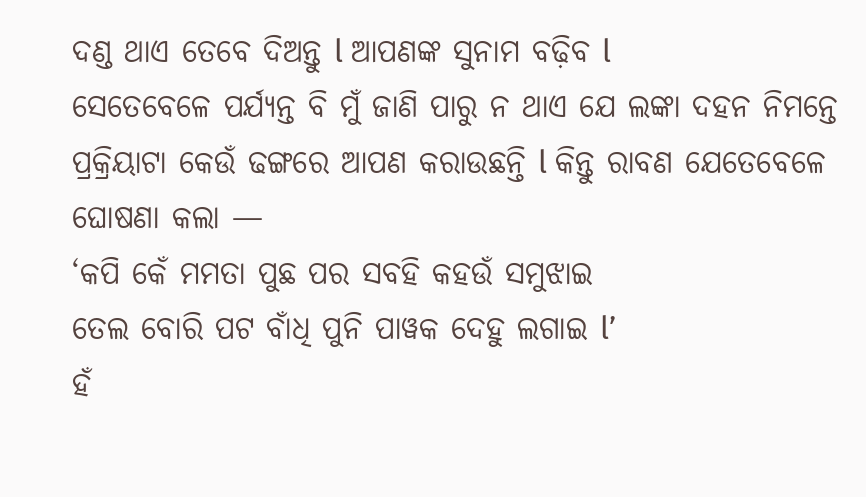ଦଣ୍ଡ ଥାଏ ତେବେ ଦିଅନ୍ତୁ l ଆପଣଙ୍କ ସୁନାମ ବଢ଼ିବ l
ସେତେବେଳେ ପର୍ଯ୍ୟନ୍ତ ବି ମୁଁ ଜାଣି ପାରୁ ନ ଥାଏ ଯେ ଲଙ୍କା ଦହନ ନିମନ୍ତେ ପ୍ରକ୍ରିୟାଟା କେଉଁ ଢଙ୍ଗରେ ଆପଣ କରାଉଛନ୍ତି l କିନ୍ତୁ ରାବଣ ଯେତେବେଳେ ଘୋଷଣା କଲା —
‘କପି କେଁ ମମତା ପୁଛ ପର ସବହି କହଉଁ ସମୁଝାଇ
ତେଲ ବୋରି ପଟ ବାଁଧି ପୁନି ପାୱକ ଦେହୁ ଲଗାଇ l’
ହଁ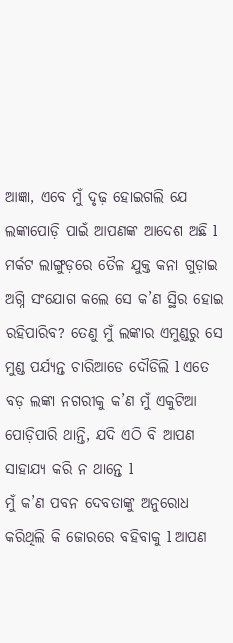ଆଜ୍ଞା, ଏବେ ମୁଁ ଦୃଢ଼ ହୋଇଗଲି ଯେ ଲଙ୍କାପୋଡ଼ି ପାଇଁ ଆପଣଙ୍କ ଆଦେଶ ଅଛି l ମର୍କଟ ଲାଙ୍ଗୁଡ଼ରେ ତୈଳ ଯୁକ୍ତ କନା ଗୁଡ଼ାଇ ଅଗ୍ନି ସଂଯୋଗ କଲେ ସେ କ’ଣ ସ୍ଥିର ହୋଇ ରହିପାରିବ? ତେଣୁ ମୁଁ ଲଙ୍କାର ଏମୁଣ୍ଡରୁ ସେ ମୁଣ୍ଡ ପର୍ଯ୍ୟନ୍ତ ଚାରିଆଡେ ଦୌଡିଲି l ଏତେ ବଡ଼ ଲଙ୍କା ନଗରୀକୁ କ’ଣ ମୁଁ ଏକୁଟିଆ ପୋଡ଼ିପାରି ଥାନ୍ତି, ଯଦି ଏଠି ବି ଆପଣ ସାହାଯ୍ୟ କରି ନ ଥାନ୍ତେ l
ମୁଁ କ’ଣ ପବନ ଦେବତାଙ୍କୁ ଅନୁରୋଧ କରିଥିଲି କି ଜୋରରେ ବହିବାକୁ l ଆପଣ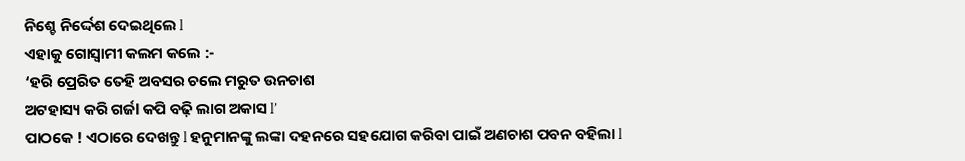ନିଶ୍ଚେ ନିର୍ଦ୍ଦେଶ ଦେଇଥିଲେ l
ଏହାକୁ ଗୋସ୍ବାମୀ କଲମ କଲେ :-
‘ହରି ପ୍ରେରିତ ତେହି ଅବସର ଚଲେ ମରୁତ ଉନଚାଶ
ଅଟହାସ୍ୟ କରି ଗର୍ଜl କପି ବଢ଼ି ଲାଗ ଅକାସ l’
ପାଠକେ ! ଏଠାରେ ଦେଖନ୍ତୁ l ହନୁମାନଙ୍କୁ ଲଙ୍କା ଦହନରେ ସହଯୋଗ କରିବା ପାଇଁ ଅଣଚାଶ ପବନ ବହିଲା l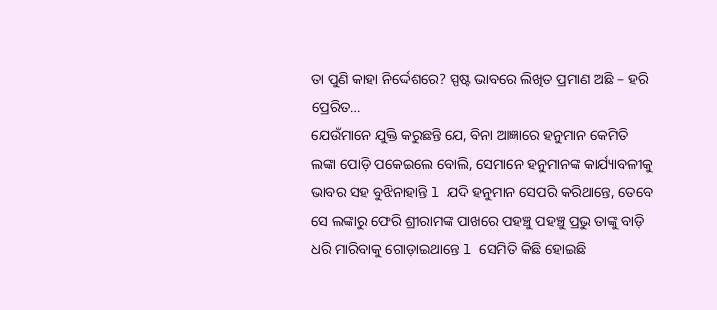ତା ପୁଣି କାହା ନିର୍ଦ୍ଦେଶରେ? ସ୍ପଷ୍ଟ ଭାବରେ ଲିଖିତ ପ୍ରମାଣ ଅଛି – ହରି ପ୍ରେରିତ…
ଯେଉଁମାନେ ଯୁକ୍ତି କରୁଛନ୍ତି ଯେ, ବିନା ଆଜ୍ଞାରେ ହନୁମାନ କେମିତି ଲଙ୍କା ପୋଡ଼ି ପକେଇଲେ ବୋଲି, ସେମାନେ ହନୁମାନଙ୍କ କାର୍ଯ୍ୟାବଳୀକୁ ଭାବର ସହ ବୁଝିନାହାନ୍ତି l ଯଦି ହନୁମାନ ସେପରି କରିଥାନ୍ତେ, ତେବେ ସେ ଲଙ୍କାରୁ ଫେରି ଶ୍ରୀରାମଙ୍କ ପାଖରେ ପହଞ୍ଚୁ ପହଞ୍ଚୁ ପ୍ରଭୁ ତାଙ୍କୁ ବାଡ଼ି ଧରି ମାରିବାକୁ ଗୋଡ଼ାଇଥାନ୍ତେ l ସେମିତି କିଛି ହୋଇଛି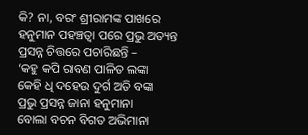କି? ନା, ବରଂ ଶ୍ରୀରାମଙ୍କ ପାଖରେ ହନୁମାନ ପହଞ୍ଚତ୍ବା ପରେ ପ୍ରଭୁ ଅତ୍ୟନ୍ତ ପ୍ରସନ୍ନ ଚିତ୍ତରେ ପଚାରିଛନ୍ତି –
‘କହୁ କପି ରାବଣ ପାଳିତ ଲଙ୍କା
କେହି ଧି ଦହେଉ ଦୁର୍ଗ ଅତି ବଙ୍କା
ପ୍ରଭୁ ପ୍ରସନ୍ନ ଜାନା ହନୁମାନା
ବୋଲା ବଚନ ବିଗତ ଅଭିମାନା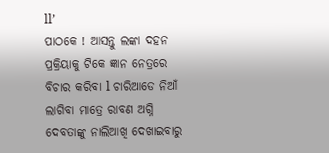ll’
ପାଠକେ ! ଆସନ୍ତୁ ଲଙ୍କା ଦହନ ପ୍ରକ୍ରିୟାକୁ ଟିକେ ଜ୍ଞାନ ନେତ୍ରରେ ବିଚାର କରିବା l ଚାରିଆଡେ ନିଆଁ ଲାଗିବା ମାତ୍ରେ ରାବଣ ଅଗ୍ନି ଦେବତାଙ୍କୁ ନାଲିଆଖି ଦେଖାଇବାରୁ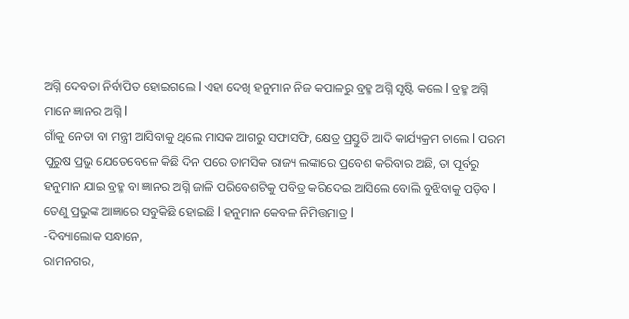ଅଗ୍ନି ଦେବତା ନିର୍ବାପିତ ହୋଇଗଲେ l ଏହା ଦେଖି ହନୁମାନ ନିଜ କପାଳରୁ ବ୍ରହ୍ମ ଅଗ୍ନି ସୃଷ୍ଟି କଲେ l ବ୍ରହ୍ମ ଅଗ୍ନି ମାନେ ଜ୍ଞାନର ଅଗ୍ନି l
ଗାଁକୁ ନେତା ବା ମନ୍ତ୍ରୀ ଆସିବାକୁ ଥିଲେ ମାସକ ଆଗରୁ ସଫାସଫି, କ୍ଷେତ୍ର ପ୍ରସ୍ତୁତି ଆଦି କାର୍ଯ୍ୟକ୍ରମ ଚାଲେ l ପରମ ପୁରୁଷ ପ୍ରଭୁ ଯେତେବେଳେ କିଛି ଦିନ ପରେ ତାମସିକ ରାଜ୍ୟ ଲଙ୍କାରେ ପ୍ରବେଶ କରିବାର ଅଛି, ତା ପୂର୍ବରୁ ହନୁମାନ ଯାଇ ବ୍ରହ୍ମ ବା ଜ୍ଞାନର ଅଗ୍ନି ଜାଳି ପରିବେଶଟିକୁ ପବିତ୍ର କରିଦେଇ ଆସିଲେ ବୋଲି ବୁଝିବାକୁ ପଡ଼ିବ l
ତେଣୁ ପ୍ରଭୁଙ୍କ ଆଜ୍ଞାରେ ସବୁକିଛି ହୋଇଛି l ହନୁମାନ କେବଳ ନିମିତ୍ତମାତ୍ର l
-ଦିବ୍ୟାଲୋକ ସନ୍ଧାନେ,
ରାମନଗର,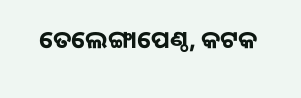ତେଲେଙ୍ଗାପେଣ୍ଠ, କଟକ